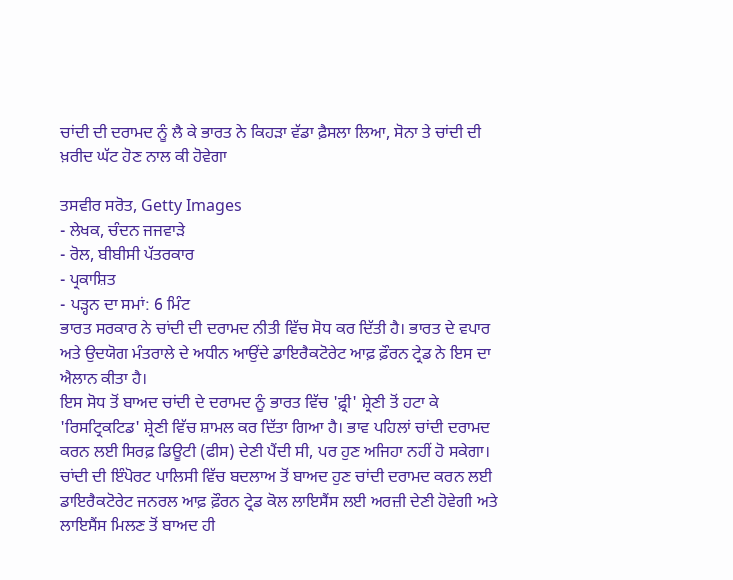ਚਾਂਦੀ ਦੀ ਦਰਾਮਦ ਨੂੰ ਲੈ ਕੇ ਭਾਰਤ ਨੇ ਕਿਹੜਾ ਵੱਡਾ ਫ਼ੈਸਲਾ ਲਿਆ, ਸੋਨਾ ਤੇ ਚਾਂਦੀ ਦੀ ਖ਼ਰੀਦ ਘੱਟ ਹੋਣ ਨਾਲ ਕੀ ਹੋਵੇਗਾ

ਤਸਵੀਰ ਸਰੋਤ, Getty Images
- ਲੇਖਕ, ਚੰਦਨ ਜਜਵਾੜੇ
- ਰੋਲ, ਬੀਬੀਸੀ ਪੱਤਰਕਾਰ
- ਪ੍ਰਕਾਸ਼ਿਤ
- ਪੜ੍ਹਨ ਦਾ ਸਮਾਂ: 6 ਮਿੰਟ
ਭਾਰਤ ਸਰਕਾਰ ਨੇ ਚਾਂਦੀ ਦੀ ਦਰਾਮਦ ਨੀਤੀ ਵਿੱਚ ਸੋਧ ਕਰ ਦਿੱਤੀ ਹੈ। ਭਾਰਤ ਦੇ ਵਪਾਰ ਅਤੇ ਉਦਯੋਗ ਮੰਤਰਾਲੇ ਦੇ ਅਧੀਨ ਆਉਂਦੇ ਡਾਇਰੈਕਟੋਰੇਟ ਆਫ਼ ਫ਼ੌਰਨ ਟ੍ਰੇਡ ਨੇ ਇਸ ਦਾ ਐਲਾਨ ਕੀਤਾ ਹੈ।
ਇਸ ਸੋਧ ਤੋਂ ਬਾਅਦ ਚਾਂਦੀ ਦੇ ਦਰਾਮਦ ਨੂੰ ਭਾਰਤ ਵਿੱਚ 'ਫ਼੍ਰੀ' ਸ਼੍ਰੇਣੀ ਤੋਂ ਹਟਾ ਕੇ 'ਰਿਸਟ੍ਰਿਕਟਿਡ' ਸ਼੍ਰੇਣੀ ਵਿੱਚ ਸ਼ਾਮਲ ਕਰ ਦਿੱਤਾ ਗਿਆ ਹੈ। ਭਾਵ ਪਹਿਲਾਂ ਚਾਂਦੀ ਦਰਾਮਦ ਕਰਨ ਲਈ ਸਿਰਫ਼ ਡਿਊਟੀ (ਫੀਸ) ਦੇਣੀ ਪੈਂਦੀ ਸੀ, ਪਰ ਹੁਣ ਅਜਿਹਾ ਨਹੀਂ ਹੋ ਸਕੇਗਾ।
ਚਾਂਦੀ ਦੀ ਇੰਪੋਰਟ ਪਾਲਿਸੀ ਵਿੱਚ ਬਦਲਾਅ ਤੋਂ ਬਾਅਦ ਹੁਣ ਚਾਂਦੀ ਦਰਾਮਦ ਕਰਨ ਲਈ ਡਾਇਰੈਕਟੋਰੇਟ ਜਨਰਲ ਆਫ਼ ਫ਼ੌਰਨ ਟ੍ਰੇਡ ਕੋਲ ਲਾਇਸੈਂਸ ਲਈ ਅਰਜ਼ੀ ਦੇਣੀ ਹੋਵੇਗੀ ਅਤੇ ਲਾਇਸੈਂਸ ਮਿਲਣ ਤੋਂ ਬਾਅਦ ਹੀ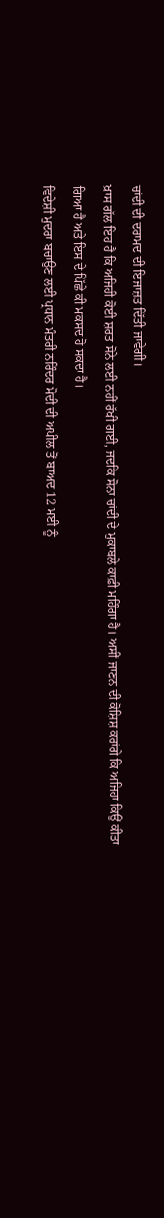ਚਾਂਦੀ ਦੀ ਦਰਾਮਦ ਦੀ ਇਜਾਜ਼ਤ ਦਿੱਤੀ ਜਾਵੇਗੀ।
ਖ਼ਾਸ ਗੱਲ ਇਹ ਹੈ ਕਿ ਅਜਿਹੀ ਕੋਈ ਸ਼ਰਤ ਸੋਨੇ ਲਈ ਨਹੀਂ ਰੱਖੀ ਗਈ, ਜਦਕਿ ਸੋਨਾ ਚਾਂਦੀ ਦੇ ਮੁਕਾਬਲੇ ਕਾਫ਼ੀ ਮਹਿੰਗਾ ਹੈ। ਅਸੀਂ ਜਾਣਨ ਦੀ ਕੋਸ਼ਿਸ਼ ਕਰਾਂਗੇ ਕਿ ਅਜਿਹਾ ਕਿਉਂ ਕੀਤਾ ਗਿਆ ਹੈ ਅਤੇ ਇਸ ਦੇ ਪਿੱਛੇ ਕੀ ਮਕਸਦ ਹੋ ਸਕਦਾ ਹੈ।
ਵਿਦੇਸ਼ੀ ਮੁਦਰਾ ਬਚਾਉਣ ਲਈ ਪ੍ਰਧਾਨ ਮੰਤਰੀ ਨਰਿੰਦਰ ਮੋਦੀ ਦੀ ਅਪੀਲ ਤੋਂ ਬਾਅਦ 12 ਮਈ ਨੂੰ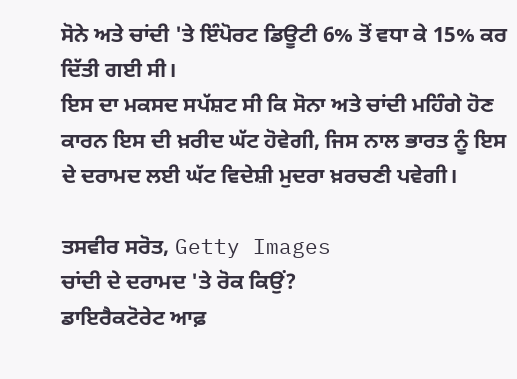ਸੋਨੇ ਅਤੇ ਚਾਂਦੀ 'ਤੇ ਇੰਪੋਰਟ ਡਿਊਟੀ 6% ਤੋਂ ਵਧਾ ਕੇ 15% ਕਰ ਦਿੱਤੀ ਗਈ ਸੀ।
ਇਸ ਦਾ ਮਕਸਦ ਸਪੱਸ਼ਟ ਸੀ ਕਿ ਸੋਨਾ ਅਤੇ ਚਾਂਦੀ ਮਹਿੰਗੇ ਹੋਣ ਕਾਰਨ ਇਸ ਦੀ ਖ਼ਰੀਦ ਘੱਟ ਹੋਵੇਗੀ, ਜਿਸ ਨਾਲ ਭਾਰਤ ਨੂੰ ਇਸ ਦੇ ਦਰਾਮਦ ਲਈ ਘੱਟ ਵਿਦੇਸ਼ੀ ਮੁਦਰਾ ਖ਼ਰਚਣੀ ਪਵੇਗੀ।

ਤਸਵੀਰ ਸਰੋਤ, Getty Images
ਚਾਂਦੀ ਦੇ ਦਰਾਮਦ 'ਤੇ ਰੋਕ ਕਿਉਂ?
ਡਾਇਰੈਕਟੋਰੇਟ ਆਫ਼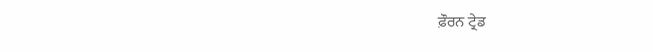ਫ਼ੌਰਨ ਟ੍ਰੇਡ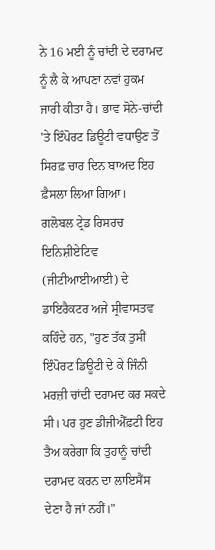ਨੇ 16 ਮਈ ਨੂੰ ਚਾਂਦੀ ਦੇ ਦਰਾਮਦ ਨੂੰ ਲੈ ਕੇ ਆਪਣਾ ਨਵਾਂ ਹੁਕਮ ਜਾਰੀ ਕੀਤਾ ਹੈ। ਭਾਵ ਸੋਨੇ-ਚਾਂਦੀ 'ਤੇ ਇੰਪੋਰਟ ਡਿਊਟੀ ਵਧਾਉਣ ਤੋਂ ਸਿਰਫ਼ ਚਾਰ ਦਿਨ ਬਾਅਦ ਇਹ ਫ਼ੈਸਲਾ ਲਿਆ ਗਿਆ।
ਗਲੋਬਲ ਟ੍ਰੇਡ ਰਿਸਰਚ ਇਨਿਸ਼ੀਏਟਿਵ (ਜੀਟੀਆਈਆਈ) ਦੇ ਡਾਇਰੈਕਟਰ ਅਜੇ ਸ੍ਰੀਵਾਸਤਵ ਕਹਿੰਦੇ ਹਨ, "ਹੁਣ ਤੱਕ ਤੁਸੀਂ ਇੰਪੋਰਟ ਡਿਊਟੀ ਦੇ ਕੇ ਜਿੰਨੀ ਮਰਜ਼ੀ ਚਾਂਦੀ ਦਰਾਮਦ ਕਰ ਸਕਦੇ ਸੀ। ਪਰ ਹੁਣ ਡੀਜੀਐੱਫ਼ਟੀ ਇਹ ਤੈਅ ਕਰੇਗਾ ਕਿ ਤੁਹਾਨੂੰ ਚਾਂਦੀ ਦਰਾਮਦ ਕਰਨ ਦਾ ਲਾਇਸੈਂਸ ਦੇਣਾ ਹੈ ਜਾਂ ਨਹੀਂ।"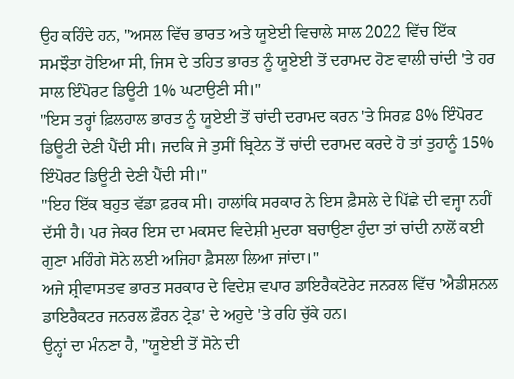ਉਹ ਕਹਿੰਦੇ ਹਨ, "ਅਸਲ ਵਿੱਚ ਭਾਰਤ ਅਤੇ ਯੂਏਈ ਵਿਚਾਲੇ ਸਾਲ 2022 ਵਿੱਚ ਇੱਕ ਸਮਝੌਤਾ ਹੋਇਆ ਸੀ, ਜਿਸ ਦੇ ਤਹਿਤ ਭਾਰਤ ਨੂੰ ਯੂਏਈ ਤੋਂ ਦਰਾਮਦ ਹੋਣ ਵਾਲੀ ਚਾਂਦੀ 'ਤੇ ਹਰ ਸਾਲ ਇੰਪੋਰਟ ਡਿਊਟੀ 1% ਘਟਾਉਣੀ ਸੀ।"
"ਇਸ ਤਰ੍ਹਾਂ ਫ਼ਿਲਹਾਲ ਭਾਰਤ ਨੂੰ ਯੂਏਈ ਤੋਂ ਚਾਂਦੀ ਦਰਾਮਦ ਕਰਨ 'ਤੇ ਸਿਰਫ਼ 8% ਇੰਪੋਰਟ ਡਿਊਟੀ ਦੇਣੀ ਪੈਂਦੀ ਸੀ। ਜਦਕਿ ਜੇ ਤੁਸੀਂ ਬ੍ਰਿਟੇਨ ਤੋਂ ਚਾਂਦੀ ਦਰਾਮਦ ਕਰਦੇ ਹੋ ਤਾਂ ਤੁਹਾਨੂੰ 15% ਇੰਪੋਰਟ ਡਿਊਟੀ ਦੇਣੀ ਪੈਂਦੀ ਸੀ।"
"ਇਹ ਇੱਕ ਬਹੁਤ ਵੱਡਾ ਫ਼ਰਕ ਸੀ। ਹਾਲਾਂਕਿ ਸਰਕਾਰ ਨੇ ਇਸ ਫ਼ੈਸਲੇ ਦੇ ਪਿੱਛੇ ਦੀ ਵਜ੍ਹਾ ਨਹੀਂ ਦੱਸੀ ਹੈ। ਪਰ ਜੇਕਰ ਇਸ ਦਾ ਮਕਸਦ ਵਿਦੇਸ਼ੀ ਮੁਦਰਾ ਬਚਾਉਣਾ ਹੁੰਦਾ ਤਾਂ ਚਾਂਦੀ ਨਾਲੋਂ ਕਈ ਗੁਣਾ ਮਹਿੰਗੇ ਸੋਨੇ ਲਈ ਅਜਿਹਾ ਫ਼ੈਸਲਾ ਲਿਆ ਜਾਂਦਾ।"
ਅਜੇ ਸ਼੍ਰੀਵਾਸਤਵ ਭਾਰਤ ਸਰਕਾਰ ਦੇ ਵਿਦੇਸ਼ ਵਪਾਰ ਡਾਇਰੈਕਟੋਰੇਟ ਜਨਰਲ ਵਿੱਚ 'ਐਡੀਸ਼ਨਲ ਡਾਇਰੈਕਟਰ ਜਨਰਲ ਫ਼ੌਰਨ ਟ੍ਰੇਡ' ਦੇ ਅਹੁਦੇ 'ਤੇ ਰਹਿ ਚੁੱਕੇ ਹਨ।
ਉਨ੍ਹਾਂ ਦਾ ਮੰਨਣਾ ਹੈ, "ਯੂਏਈ ਤੋਂ ਸੋਨੇ ਦੀ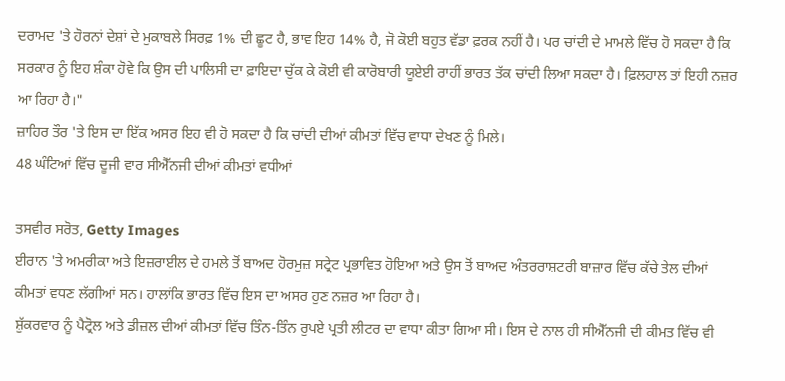ਦਰਾਮਦ 'ਤੇ ਹੋਰਨਾਂ ਦੇਸ਼ਾਂ ਦੇ ਮੁਕਾਬਲੇ ਸਿਰਫ਼ 1% ਦੀ ਛੂਟ ਹੈ, ਭਾਵ ਇਹ 14% ਹੈ, ਜੋ ਕੋਈ ਬਹੁਤ ਵੱਡਾ ਫ਼ਰਕ ਨਹੀਂ ਹੈ। ਪਰ ਚਾਂਦੀ ਦੇ ਮਾਮਲੇ ਵਿੱਚ ਹੋ ਸਕਦਾ ਹੈ ਕਿ ਸਰਕਾਰ ਨੂੰ ਇਹ ਸ਼ੰਕਾ ਹੋਵੇ ਕਿ ਉਸ ਦੀ ਪਾਲਿਸੀ ਦਾ ਫ਼ਾਇਦਾ ਚੁੱਕ ਕੇ ਕੋਈ ਵੀ ਕਾਰੋਬਾਰੀ ਯੂਏਈ ਰਾਹੀਂ ਭਾਰਤ ਤੱਕ ਚਾਂਦੀ ਲਿਆ ਸਕਦਾ ਹੈ। ਫ਼ਿਲਹਾਲ ਤਾਂ ਇਹੀ ਨਜ਼ਰ ਆ ਰਿਹਾ ਹੈ।"
ਜ਼ਾਹਿਰ ਤੌਰ 'ਤੇ ਇਸ ਦਾ ਇੱਕ ਅਸਰ ਇਹ ਵੀ ਹੋ ਸਕਦਾ ਹੈ ਕਿ ਚਾਂਦੀ ਦੀਆਂ ਕੀਮਤਾਂ ਵਿੱਚ ਵਾਧਾ ਦੇਖਣ ਨੂੰ ਮਿਲੇ।
48 ਘੰਟਿਆਂ ਵਿੱਚ ਦੂਜੀ ਵਾਰ ਸੀਐੱਨਜੀ ਦੀਆਂ ਕੀਮਤਾਂ ਵਧੀਆਂ

ਤਸਵੀਰ ਸਰੋਤ, Getty Images
ਈਰਾਨ 'ਤੇ ਅਮਰੀਕਾ ਅਤੇ ਇਜ਼ਰਾਈਲ ਦੇ ਹਮਲੇ ਤੋਂ ਬਾਅਦ ਹੋਰਮੁਜ਼ ਸਟ੍ਰੇਟ ਪ੍ਰਭਾਵਿਤ ਹੋਇਆ ਅਤੇ ਉਸ ਤੋਂ ਬਾਅਦ ਅੰਤਰਰਾਸ਼ਟਰੀ ਬਾਜ਼ਾਰ ਵਿੱਚ ਕੱਚੇ ਤੇਲ ਦੀਆਂ ਕੀਮਤਾਂ ਵਧਣ ਲੱਗੀਆਂ ਸਨ। ਹਾਲਾਂਕਿ ਭਾਰਤ ਵਿੱਚ ਇਸ ਦਾ ਅਸਰ ਹੁਣ ਨਜ਼ਰ ਆ ਰਿਹਾ ਹੈ।
ਸ਼ੁੱਕਰਵਾਰ ਨੂੰ ਪੈਟ੍ਰੋਲ ਅਤੇ ਡੀਜ਼ਲ ਦੀਆਂ ਕੀਮਤਾਂ ਵਿੱਚ ਤਿੰਨ-ਤਿੰਨ ਰੁਪਏ ਪ੍ਰਤੀ ਲੀਟਰ ਦਾ ਵਾਧਾ ਕੀਤਾ ਗਿਆ ਸੀ। ਇਸ ਦੇ ਨਾਲ ਹੀ ਸੀਐੱਨਜੀ ਦੀ ਕੀਮਤ ਵਿੱਚ ਵੀ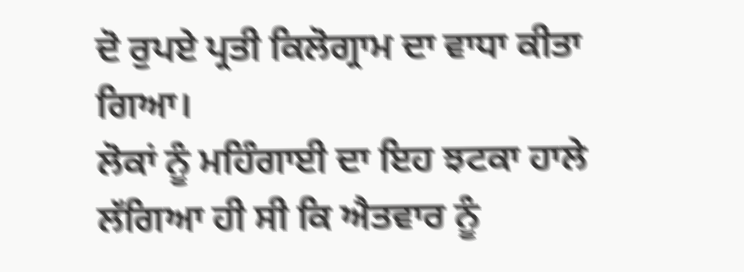ਦੋ ਰੁਪਏ ਪ੍ਰਤੀ ਕਿਲੋਗ੍ਰਾਮ ਦਾ ਵਾਧਾ ਕੀਤਾ ਗਿਆ।
ਲੋਕਾਂ ਨੂੰ ਮਹਿੰਗਾਈ ਦਾ ਇਹ ਝਟਕਾ ਹਾਲੇ ਲੱਗਿਆ ਹੀ ਸੀ ਕਿ ਐਤਵਾਰ ਨੂੰ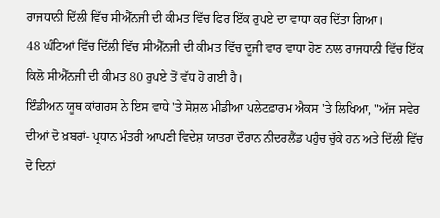ਰਾਜਧਾਨੀ ਦਿੱਲੀ ਵਿੱਚ ਸੀਐੱਨਜੀ ਦੀ ਕੀਮਤ ਵਿੱਚ ਫਿਰ ਇੱਕ ਰੁਪਏ ਦਾ ਵਾਧਾ ਕਰ ਦਿੱਤਾ ਗਿਆ।
48 ਘੰਟਿਆਂ ਵਿੱਚ ਦਿੱਲੀ ਵਿੱਚ ਸੀਐੱਨਜੀ ਦੀ ਕੀਮਤ ਵਿੱਚ ਦੂਜੀ ਵਾਰ ਵਾਧਾ ਹੋਣ ਨਾਲ ਰਾਜਧਾਨੀ ਵਿੱਚ ਇੱਕ ਕਿਲੋ ਸੀਐੱਨਜੀ ਦੀ ਕੀਮਤ 80 ਰੁਪਏ ਤੋਂ ਵੱਧ ਹੋ ਗਈ ਹੈ।
ਇੰਡੀਅਨ ਯੂਥ ਕਾਂਗਰਸ ਨੇ ਇਸ ਵਾਧੇ 'ਤੇ ਸੋਸ਼ਲ ਮੀਡੀਆ ਪਲੇਟਫ਼ਾਰਮ ਐਕਸ 'ਤੇ ਲਿਖਿਆ, "ਅੱਜ ਸਵੇਰ ਦੀਆਂ ਦੋ ਖ਼ਬਰਾਂ- ਪ੍ਰਧਾਨ ਮੰਤਰੀ ਆਪਣੀ ਵਿਦੇਸ਼ ਯਾਤਰਾ ਦੌਰਾਨ ਨੀਦਰਲੈਂਡ ਪਹੁੰਚ ਚੁੱਕੇ ਹਨ ਅਤੇ ਦਿੱਲੀ ਵਿੱਚ ਦੋ ਦਿਨਾਂ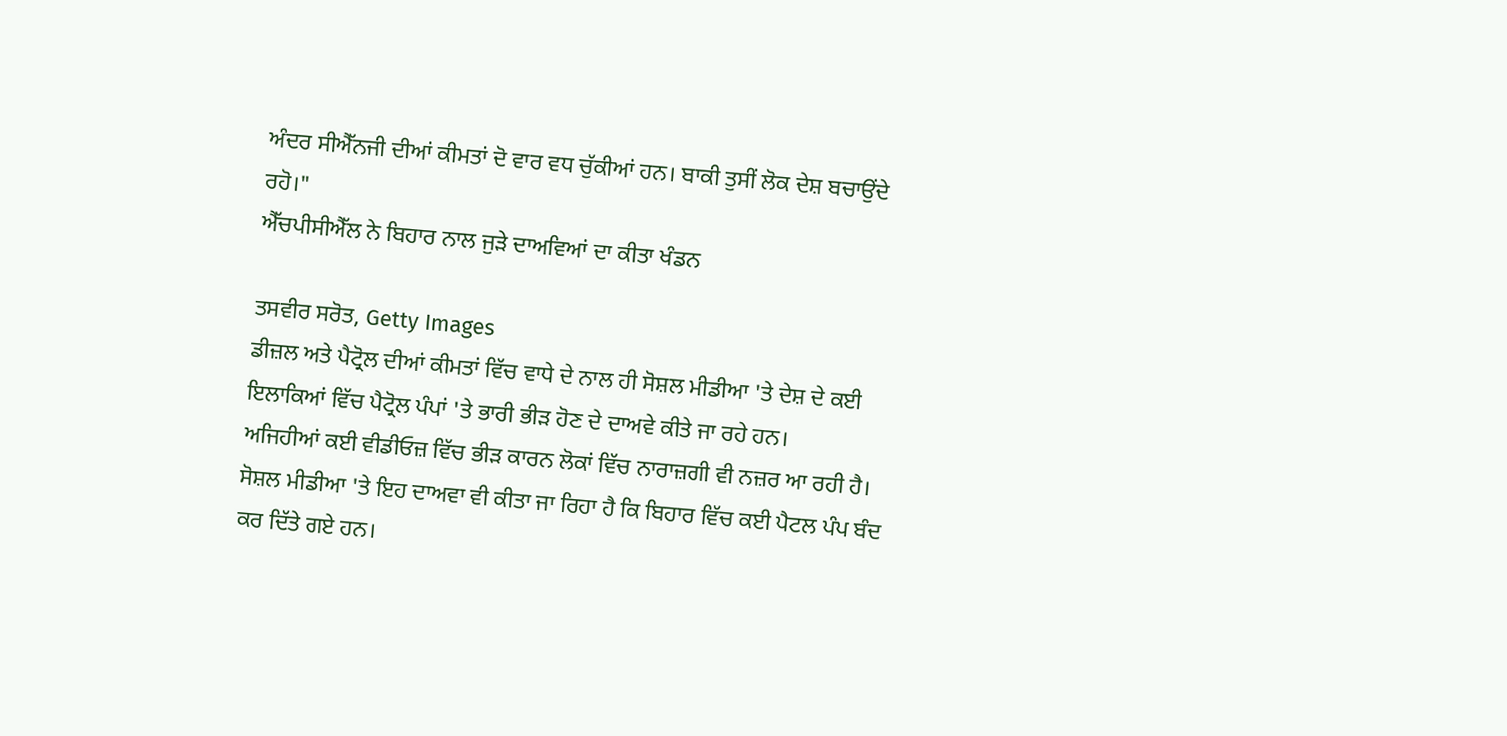ਅੰਦਰ ਸੀਐੱਨਜੀ ਦੀਆਂ ਕੀਮਤਾਂ ਦੋ ਵਾਰ ਵਧ ਚੁੱਕੀਆਂ ਹਨ। ਬਾਕੀ ਤੁਸੀਂ ਲੋਕ ਦੇਸ਼ ਬਚਾਉਂਦੇ ਰਹੋ।"
ਐੱਚਪੀਸੀਐੱਲ ਨੇ ਬਿਹਾਰ ਨਾਲ ਜੁੜੇ ਦਾਅਵਿਆਂ ਦਾ ਕੀਤਾ ਖੰਡਨ

ਤਸਵੀਰ ਸਰੋਤ, Getty Images
ਡੀਜ਼ਲ ਅਤੇ ਪੈਟ੍ਰੋਲ ਦੀਆਂ ਕੀਮਤਾਂ ਵਿੱਚ ਵਾਧੇ ਦੇ ਨਾਲ ਹੀ ਸੋਸ਼ਲ ਮੀਡੀਆ 'ਤੇ ਦੇਸ਼ ਦੇ ਕਈ ਇਲਾਕਿਆਂ ਵਿੱਚ ਪੈਟ੍ਰੋਲ ਪੰਪਾਂ 'ਤੇ ਭਾਰੀ ਭੀੜ ਹੋਣ ਦੇ ਦਾਅਵੇ ਕੀਤੇ ਜਾ ਰਹੇ ਹਨ।
ਅਜਿਹੀਆਂ ਕਈ ਵੀਡੀਓਜ਼ ਵਿੱਚ ਭੀੜ ਕਾਰਨ ਲੋਕਾਂ ਵਿੱਚ ਨਾਰਾਜ਼ਗੀ ਵੀ ਨਜ਼ਰ ਆ ਰਹੀ ਹੈ।
ਸੋਸ਼ਲ ਮੀਡੀਆ 'ਤੇ ਇਹ ਦਾਅਵਾ ਵੀ ਕੀਤਾ ਜਾ ਰਿਹਾ ਹੈ ਕਿ ਬਿਹਾਰ ਵਿੱਚ ਕਈ ਪੈਟਲ ਪੰਪ ਬੰਦ ਕਰ ਦਿੱਤੇ ਗਏ ਹਨ।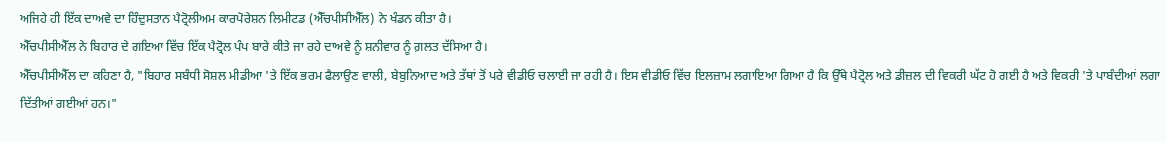ਅਜਿਹੇ ਹੀ ਇੱਕ ਦਾਅਵੇ ਦਾ ਹਿੰਦੁਸਤਾਨ ਪੈਟ੍ਰੋਲੀਅਮ ਕਾਰਪੋਰੇਸ਼ਨ ਲਿਮੀਟਡ (ਐੱਚਪੀਸੀਐੱਲ) ਨੇ ਖੰਡਨ ਕੀਤਾ ਹੈ।
ਐੱਚਪੀਸੀਐੱਲ ਨੇ ਬਿਹਾਰ ਦੇ ਗਇਆ ਵਿੱਚ ਇੱਕ ਪੈਟ੍ਰੋਲ ਪੰਪ ਬਾਰੇ ਕੀਤੇ ਜਾ ਰਹੇ ਦਾਅਵੇ ਨੂੰ ਸ਼ਨੀਵਾਰ ਨੂੰ ਗ਼ਲਤ ਦੱਸਿਆ ਹੈ।
ਐੱਚਪੀਸੀਐੱਲ ਦਾ ਕਹਿਣਾ ਹੈ, "ਬਿਹਾਰ ਸਬੰਧੀ ਸੋਸ਼ਲ ਮੀਡੀਆ 'ਤੇ ਇੱਕ ਭਰਮ ਫੈਲਾਉਣ ਵਾਲੀ, ਬੇਬੁਨਿਆਦ ਅਤੇ ਤੱਥਾਂ ਤੋਂ ਪਰੇ ਵੀਡੀਓ ਚਲਾਈ ਜਾ ਰਹੀ ਹੈ। ਇਸ ਵੀਡੀਓ ਵਿੱਚ ਇਲਜ਼ਾਮ ਲਗਾਇਆ ਗਿਆ ਹੈ ਕਿ ਉੱਥੇ ਪੈਟ੍ਰੋਲ ਅਤੇ ਡੀਜ਼ਲ ਦੀ ਵਿਕਰੀ ਘੱਟ ਹੋ ਗਈ ਹੈ ਅਤੇ ਵਿਕਰੀ 'ਤੇ ਪਾਬੰਦੀਆਂ ਲਗਾ ਦਿੱਤੀਆਂ ਗਈਆਂ ਹਨ।"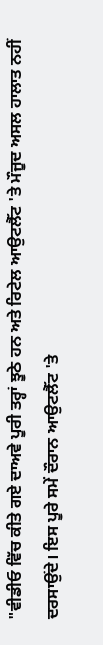"ਵੀਡੀਓ ਵਿੱਚ ਕੀਤੇ ਗਏ ਦਾਅਵੇ ਪੂਰੀ ਤਰ੍ਹਾਂ ਝੂਠੇ ਹਨ ਅਤੇ ਰਿਟੇਲ ਆਉਟਲੈੱਟ 'ਤੇ ਮੌਜੂਦ ਅਸਲ ਹਾਲਾਤ ਨਹੀਂ ਦਰਸਾਉਂਦੇ। ਇਸ ਪੂਰੇ ਸਮੇਂ ਦੌਰਾਨ ਆਉਟਲੈੱਟ 'ਤੇ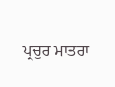ਪ੍ਰਚੁਰ ਮਾਤਰਾ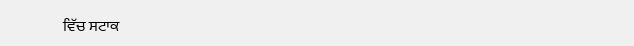ਵਿੱਚ ਸਟਾਕ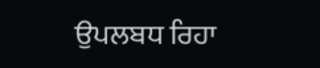ਉਪਲਬਧ ਰਿਹਾ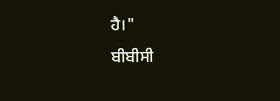ਹੈ।"
ਬੀਬੀਸੀ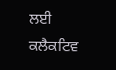ਲਈ ਕਲੈਕਟਿਵ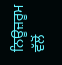ਨਿਊਜ਼ਰੂਮ ਵੱਲੋਂ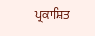ਪ੍ਰਕਾਸ਼ਿਤ